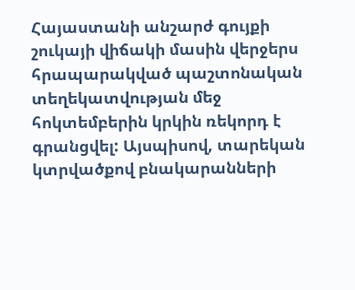Հայաստանի անշարժ գույքի շուկայի վիճակի մասին վերջերս հրապարակված պաշտոնական տեղեկատվության մեջ հոկտեմբերին կրկին ռեկորդ է գրանցվել: Այսպիսով, տարեկան կտրվածքով բնակարանների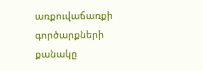առքուվաճառքի գործարքների քանակը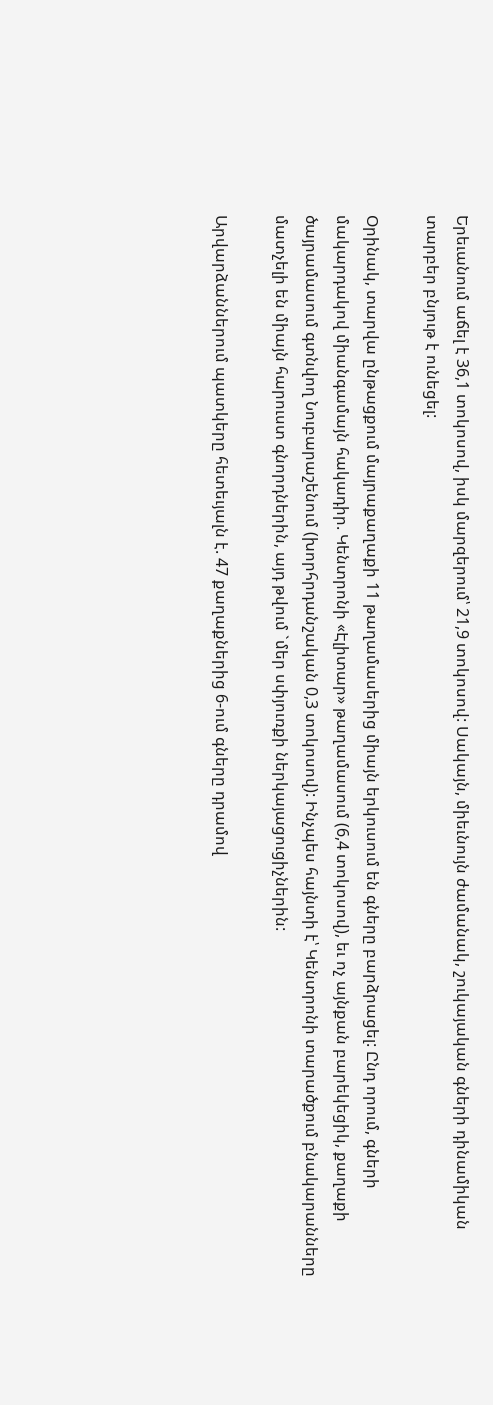Երեւանում աճել է 36,1 տոկոսով, իսկ մարզերում՝ 21,9 տոկոսով: Սակայն, միեւնույն ժամանակ, շուկայական գների դինամիկան տարբեր բնյութ է ունեցել:

Օրինակ, տարվա ընթացքում մայրաքաղաքի 11 թաղամասերից միայն երկուսում են գները բարձրացել: Ընդ որում, գների մակարդակով միանգամայն հակադիր. Կենտրոնի «Էլիտար» թաղամասում (6,4 տոկոսով), եւ ոչ այնքան բարեկեցիկ, քաղաքի ծայրամասում գտնվող Նուբարաշենում (խորհրդանշական 0,3 տոկոսով): Ինչպես հայնտի է՝ Կենտրոնի տարածքում բնակարանները մատչելի են միայն հարուստ գնորդներին, այդ թվում `մեր սփյուռքի ներկայացուցիչներին:

Արվարձաններում պատկերը հետեւյալն է. 47 քաղաքներից 6-ում գները դրամով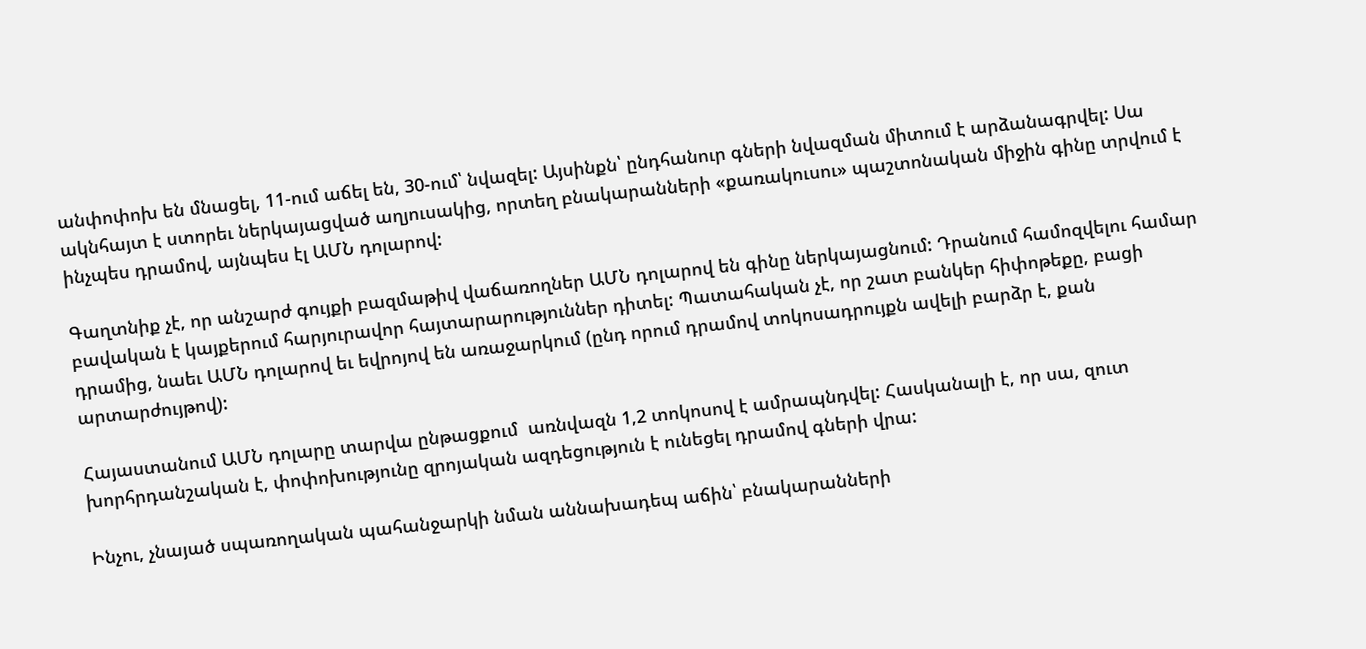անփոփոխ են մնացել, 11-ում աճել են, 30-ում՝ նվազել: Այսինքն՝ ընդհանուր գների նվազման միտում է արձանագրվել: Սա ակնհայտ է ստորեւ ներկայացված աղյուսակից, որտեղ բնակարանների «քառակուսու» պաշտոնական միջին գինը տրվում է ինչպես դրամով, այնպես էլ ԱՄՆ դոլարով:

Գաղտնիք չէ, որ անշարժ գույքի բազմաթիվ վաճառողներ ԱՄՆ դոլարով են գինը ներկայացնում: Դրանում համոզվելու համար բավական է կայքերում հարյուրավոր հայտարարություններ դիտել: Պատահական չէ, որ շատ բանկեր հիփոթեքը, բացի դրամից, նաեւ ԱՄՆ դոլարով եւ եվրոյով են առաջարկում (ընդ որում դրամով տոկոսադրույքն ավելի բարձր է, քան արտարժույթով):

Հայաստանում ԱՄՆ դոլարը տարվա ընթացքում  առնվազն 1,2 տոկոսով է ամրապնդվել: Հասկանալի է, որ սա, զուտ խորհրդանշական է, փոփոխությունը զրոյական ազդեցություն է ունեցել դրամով գների վրա:

Ինչու, չնայած սպառողական պահանջարկի նման աննախադեպ աճին՝ բնակարանների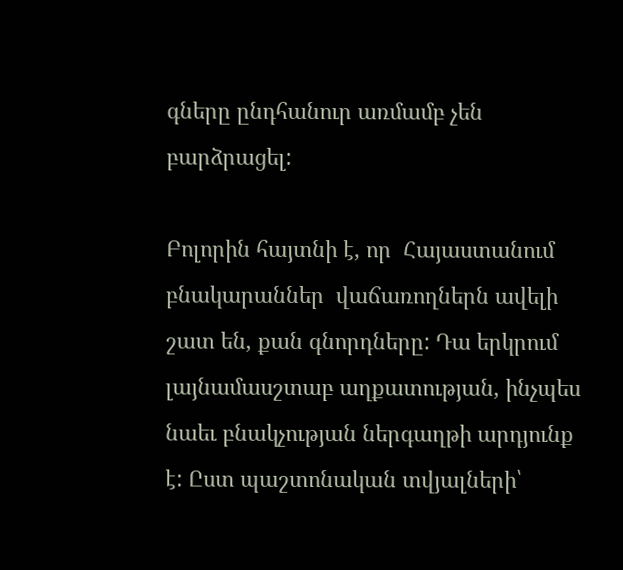գները ընդհանուր առմամբ չեն բարձրացել:

Բոլորին հայտնի է, որ  Հայաստանում բնակարաններ  վաճառողներն ավելի շատ են, քան գնորդները: Դա երկրում լայնամասշտաբ աղքատության, ինչպես նաեւ բնակչության ներգաղթի արդյունք է: Ըստ պաշտոնական տվյալների՝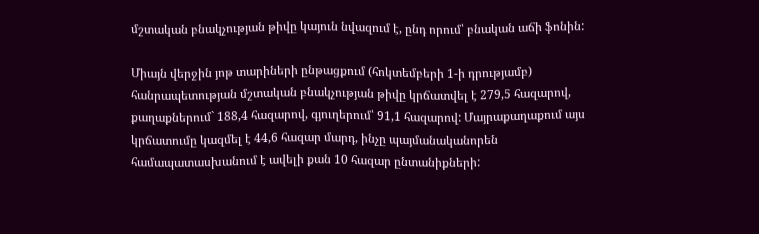մշտական բնակչության թիվը կայուն նվազում է, ընդ որում՝ բնական աճի ֆոնին:

Միայն վերջին յոթ տարիների ընթացքում (հոկտեմբերի 1-ի դրությամբ) հանրապետության մշտական բնակչության թիվը կրճատվել է 279,5 հազարով, քաղաքներում` 188,4 հազարով, գյուղերում՝ 91,1 հազարով: Մայրաքաղաքում այս կրճատումը կազմել է 44,6 հազար մարդ, ինչը պայմանականորեն համապատասխանում է ավելի քան 10 հազար ընտանիքների: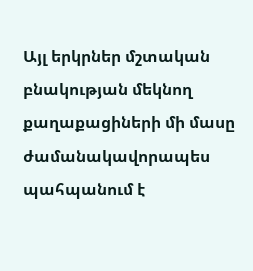Այլ երկրներ մշտական բնակության մեկնող քաղաքացիների մի մասը ժամանակավորապես պահպանում է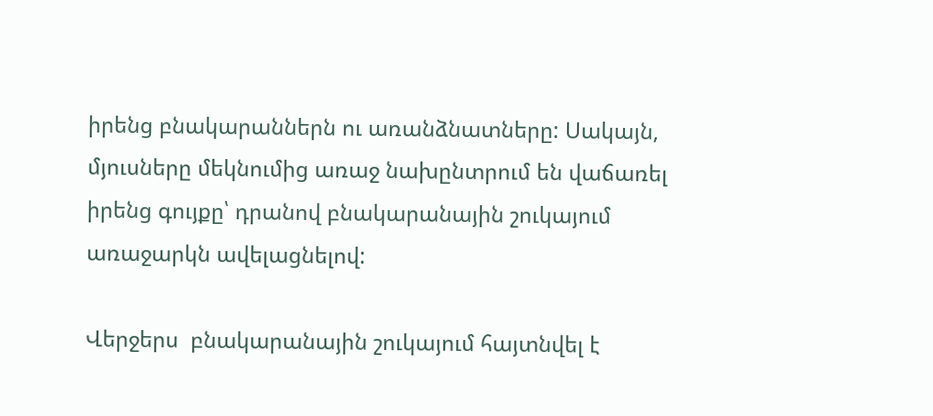իրենց բնակարաններն ու առանձնատները: Սակայն, մյուսները մեկնումից առաջ նախընտրում են վաճառել իրենց գույքը՝ դրանով բնակարանային շուկայում առաջարկն ավելացնելով:

Վերջերս  բնակարանային շուկայում հայտնվել է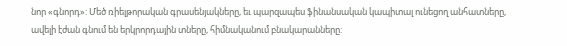նոր «գնորդ»: Մեծ ռիելթորական գրասենյակները, եւ պարզապես ֆինանսական կապիտալ ունեցող անհատները, ավելի էժան գնում են երկրորդային տները, հիմնականում բնակարանները: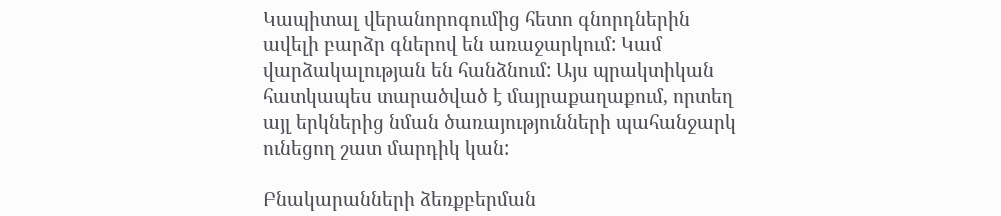Կապիտալ վերանորոգումից հետո գնորդներին ավելի բարձր գներով են առաջարկում: Կամ վարձակալության են հանձնում: Այս պրակտիկան հատկապես տարածված է մայրաքաղաքում, որտեղ այլ երկներից նման ծառայությունների պահանջարկ ունեցող շատ մարդիկ կան:

Բնակարանների ձեռքբերման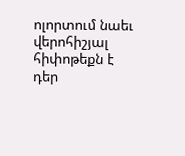ոլորտում նաեւ վերոհիշյալ հիփոթեքն է դեր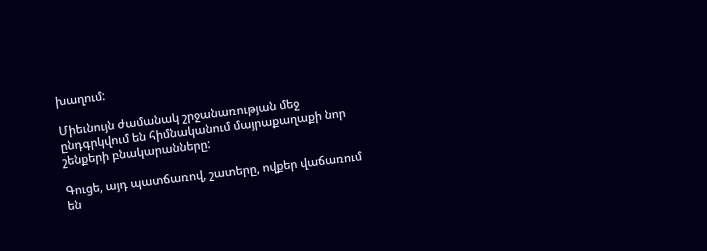խաղում:

Միեւնույն ժամանակ շրջանառության մեջ ընդգրկվում են հիմնականում մայրաքաղաքի նոր շենքերի բնակարանները:

Գուցե, այդ պատճառով, շատերը, ովքեր վաճառում են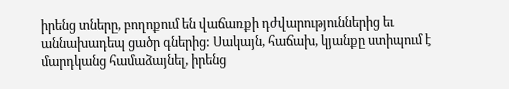իրենց տները, բողոքում են վաճառքի դժվարություններից եւ աննախադեպ ցածր գներից: Սակայն, հաճախ, կյանքը ստիպում է մարդկանց համաձայնել, իրենց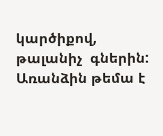կարծիքով, թալանիչ  գներին: Առանձին թեմա է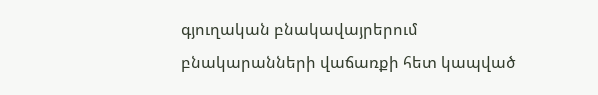գյուղական բնակավայրերում բնակարանների վաճառքի հետ կապված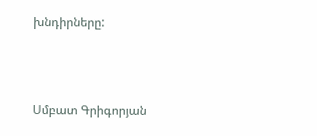խնդիրները:



Սմբատ Գրիգորյան